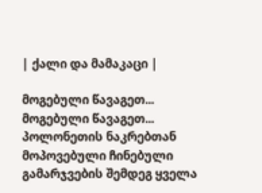| ქალი და მამაკაცი |

მოგებული წავაგეთ...
მოგებული წავაგეთ...
პოლონეთის ნაკრებთან მოპოვებული ჩინებული გამარჯვების შემდეგ ყველა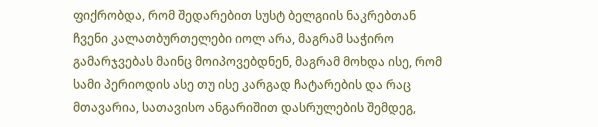ფიქრობდა, რომ შედარებით სუსტ ბელგიის ნაკრებთან ჩვენი კალათბურთელები იოლ არა, მაგრამ საჭირო გამარჯვებას მაინც მოიპოვებდნენ, მაგრამ მოხდა ისე, რომ სამი პერიოდის ასე თუ ისე კარგად ჩატარების და რაც მთავარია, სათავისო ანგარიშით დასრულების შემდეგ,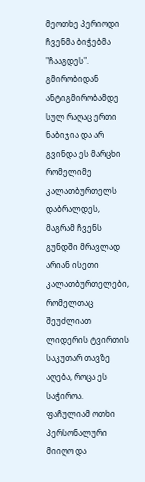მეოთხე პერიოდი ჩვენმა ბიჭებმა "ჩააგდეს".
გმირობიდან ანტიგმირობამდე სულ რაღაც ერთი ნაბიჯია და არ გვინდა ეს მარცხი რომელიმე კალათბურთელს დაბრალდეს, მაგრამ ჩვენს გუნდში მრავლად არიან ისეთი კალათბურთელები, რომელთაც შეუძლიათ ლიდერის ტვირთის საკუთარ თავზე აღება, როცა ეს საჭიროა.
ფაჩულიამ ოთხი პერსონალური მიიღო და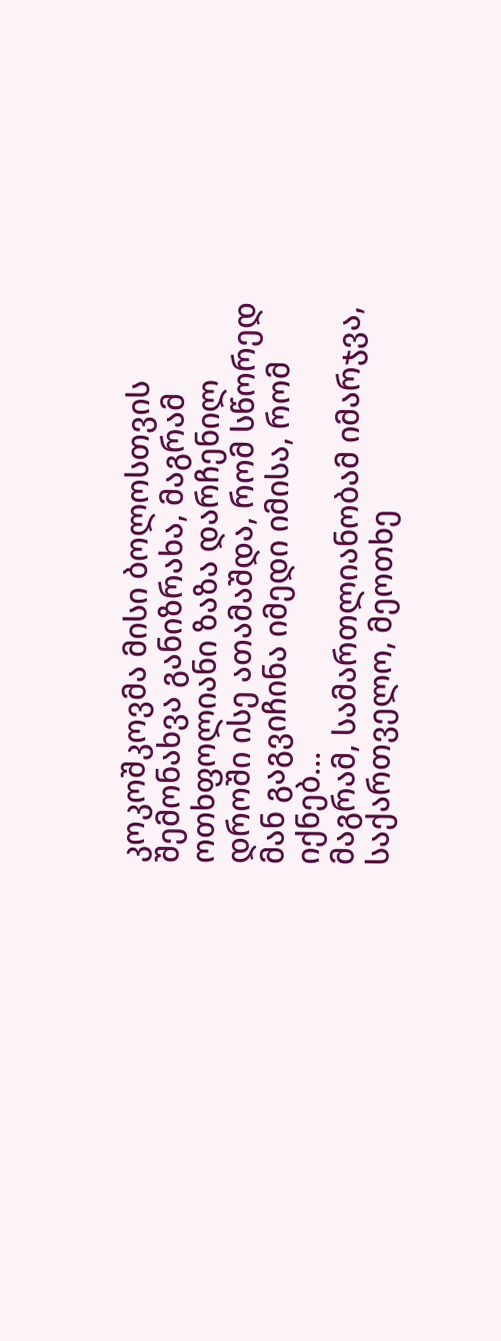კოკოშკოვმა მისი ბოლოსთვის შემონახვა განიზრახა, მაგრამ ოთხფოლიანი ზაზა დარჩენილ დროში ისე ათამაშდა, რომ სწორედ მან გაგვიჩინა იმედი იმისა, რომ იქნებ...
მაგრამ, სამართლიანობამ იმარჯვა, საქართველო, მეოთხე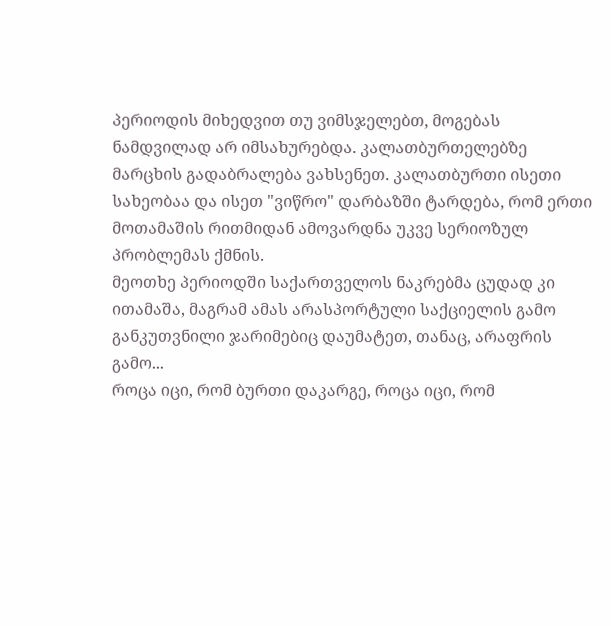პერიოდის მიხედვით თუ ვიმსჯელებთ, მოგებას ნამდვილად არ იმსახურებდა. კალათბურთელებზე მარცხის გადაბრალება ვახსენეთ. კალათბურთი ისეთი სახეობაა და ისეთ "ვიწრო" დარბაზში ტარდება, რომ ერთი მოთამაშის რითმიდან ამოვარდნა უკვე სერიოზულ პრობლემას ქმნის.
მეოთხე პერიოდში საქართველოს ნაკრებმა ცუდად კი ითამაშა, მაგრამ ამას არასპორტული საქციელის გამო განკუთვნილი ჯარიმებიც დაუმატეთ, თანაც, არაფრის გამო...
როცა იცი, რომ ბურთი დაკარგე, როცა იცი, რომ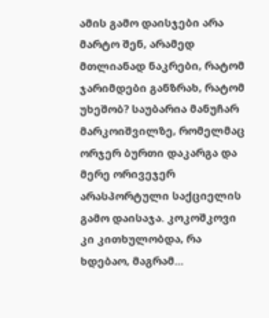ამის გამო დაისჯები არა მარტო შენ, არამედ მთლიანად ნაკრები, რატომ ჯარიმდები განზრახ, რატომ უხეშობ? საუბარია მანუჩარ მარკოიშვილზე, რომელმაც ორჯერ ბურთი დაკარგა და მერე ორივეჯერ არასპორტული საქციელის გამო დაისაჯა. კოკოშკოვი კი კითხულობდა, რა ხდებაო, მაგრამ...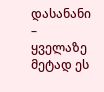დასანანი – ყველაზე მეტად ეს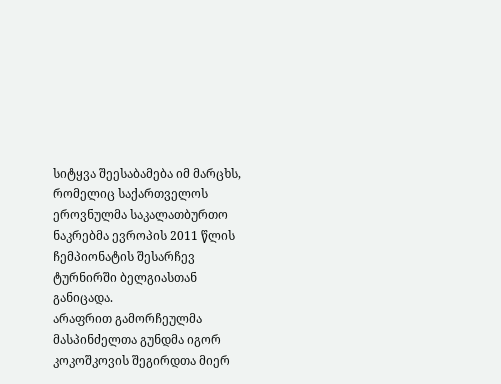სიტყვა შეესაბამება იმ მარცხს, რომელიც საქართველოს ეროვნულმა საკალათბურთო ნაკრებმა ევროპის 2011 წლის ჩემპიონატის შესარჩევ ტურნირში ბელგიასთან განიცადა.
არაფრით გამორჩეულმა მასპინძელთა გუნდმა იგორ კოკოშკოვის შეგირდთა მიერ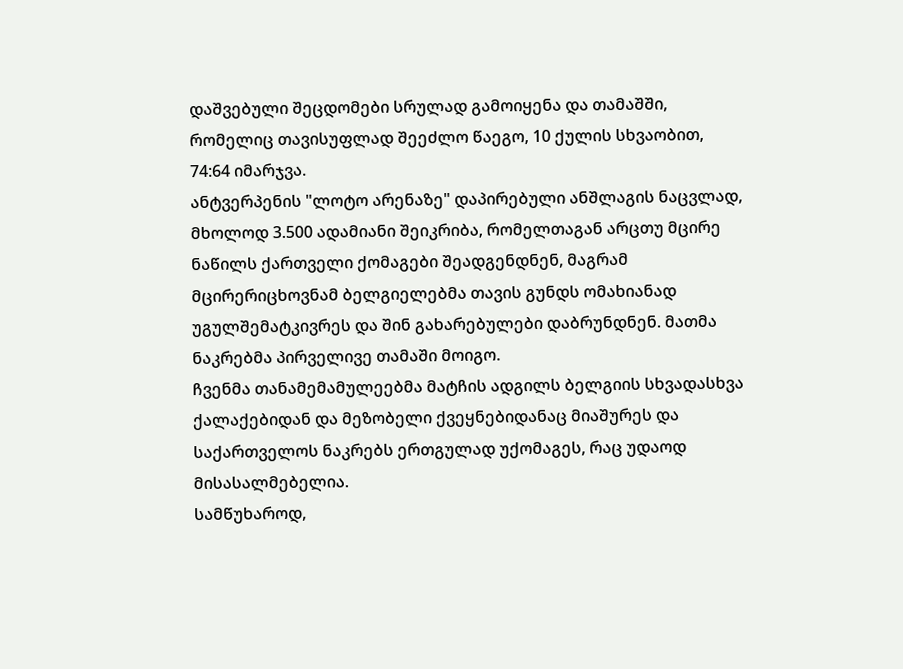დაშვებული შეცდომები სრულად გამოიყენა და თამაშში, რომელიც თავისუფლად შეეძლო წაეგო, 10 ქულის სხვაობით, 74:64 იმარჯვა.
ანტვერპენის "ლოტო არენაზე" დაპირებული ანშლაგის ნაცვლად, მხოლოდ 3.500 ადამიანი შეიკრიბა, რომელთაგან არცთუ მცირე ნაწილს ქართველი ქომაგები შეადგენდნენ, მაგრამ მცირერიცხოვნამ ბელგიელებმა თავის გუნდს ომახიანად უგულშემატკივრეს და შინ გახარებულები დაბრუნდნენ. მათმა ნაკრებმა პირველივე თამაში მოიგო.
ჩვენმა თანამემამულეებმა მატჩის ადგილს ბელგიის სხვადასხვა ქალაქებიდან და მეზობელი ქვეყნებიდანაც მიაშურეს და საქართველოს ნაკრებს ერთგულად უქომაგეს, რაც უდაოდ მისასალმებელია.
სამწუხაროდ,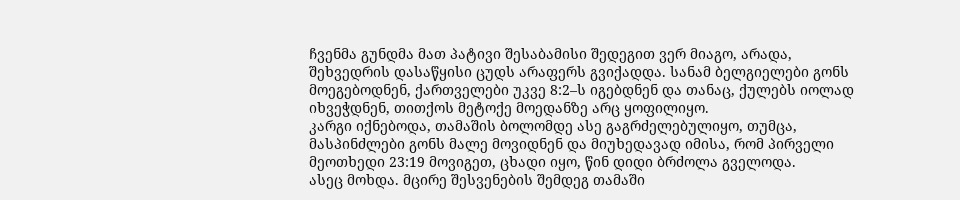ჩვენმა გუნდმა მათ პატივი შესაბამისი შედეგით ვერ მიაგო, არადა, შეხვედრის დასაწყისი ცუდს არაფერს გვიქადდა. სანამ ბელგიელები გონს მოეგებოდნენ, ქართველები უკვე 8:2–ს იგებდნენ და თანაც, ქულებს იოლად იხვეჭდნენ, თითქოს მეტოქე მოედანზე არც ყოფილიყო.
კარგი იქნებოდა, თამაშის ბოლომდე ასე გაგრძელებულიყო, თუმცა, მასპინძლები გონს მალე მოვიდნენ და მიუხედავად იმისა, რომ პირველი მეოთხედი 23:19 მოვიგეთ, ცხადი იყო, წინ დიდი ბრძოლა გველოდა.
ასეც მოხდა. მცირე შესვენების შემდეგ თამაში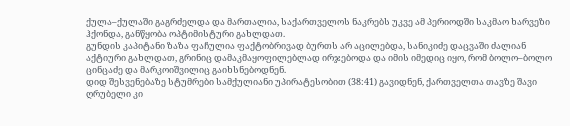ქულა–ქულაში გაგრძელდა და მართალია, საქართველოს ნაკრებს უკვე ამ პერიოდში საკმაო ხარვეზი ჰქონდა, განწყობა ოპტიმისტური გახლდათ.
გუნდის კაპიტანი ზაზა ფაჩულია ფაქტობრივად ბურთს არ აცილებდა, სანიკიძე დაცვაში ძალიან აქტიური გახლდათ, გრინიც დამაკმაყოფილებლად ირჯებოდა და იმის იმედიც იყო, რომ ბოლო–ბოლო ცინცაძე და მარკოიშვილიც გაიხსნებოდნენ.
დიდ შესვენებაზე სტუმრები სამქულიანი უპირატესობით (38:41) გავიდნენ, ქართველთა თავზე შავი ღრუბელი კი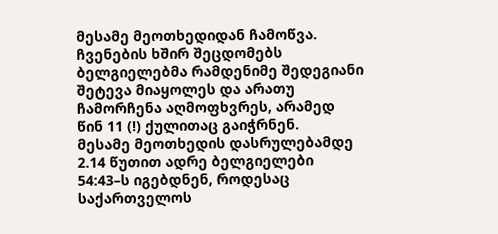მესამე მეოთხედიდან ჩამოწვა. ჩვენების ხშირ შეცდომებს ბელგიელებმა რამდენიმე შედეგიანი შეტევა მიაყოლეს და არათუ ჩამორჩენა აღმოფხვრეს, არამედ წინ 11 (!) ქულითაც გაიჭრნენ.
მესამე მეოთხედის დასრულებამდე 2.14 წუთით ადრე ბელგიელები 54:43–ს იგებდნენ, როდესაც საქართველოს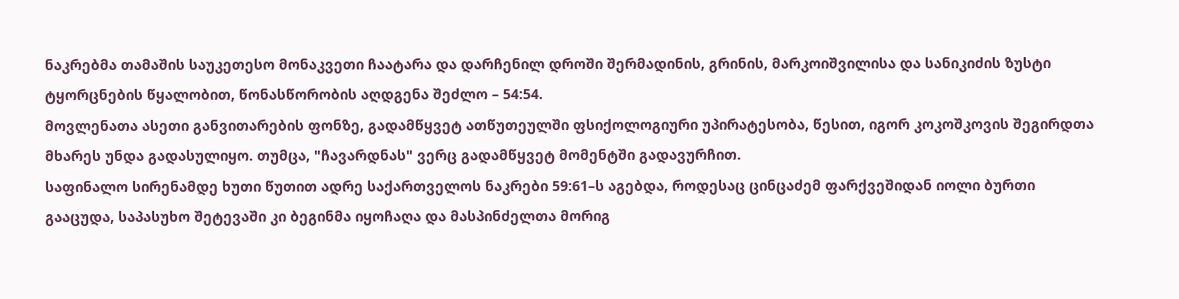ნაკრებმა თამაშის საუკეთესო მონაკვეთი ჩაატარა და დარჩენილ დროში შერმადინის, გრინის, მარკოიშვილისა და სანიკიძის ზუსტი ტყორცნების წყალობით, წონასწორობის აღდგენა შეძლო – 54:54.
მოვლენათა ასეთი განვითარების ფონზე, გადამწყვეტ ათწუთეულში ფსიქოლოგიური უპირატესობა, წესით, იგორ კოკოშკოვის შეგირდთა მხარეს უნდა გადასულიყო. თუმცა, "ჩავარდნას" ვერც გადამწყვეტ მომენტში გადავურჩით.
საფინალო სირენამდე ხუთი წუთით ადრე საქართველოს ნაკრები 59:61–ს აგებდა, როდესაც ცინცაძემ ფარქვეშიდან იოლი ბურთი გააცუდა, საპასუხო შეტევაში კი ბეგინმა იყოჩაღა და მასპინძელთა მორიგ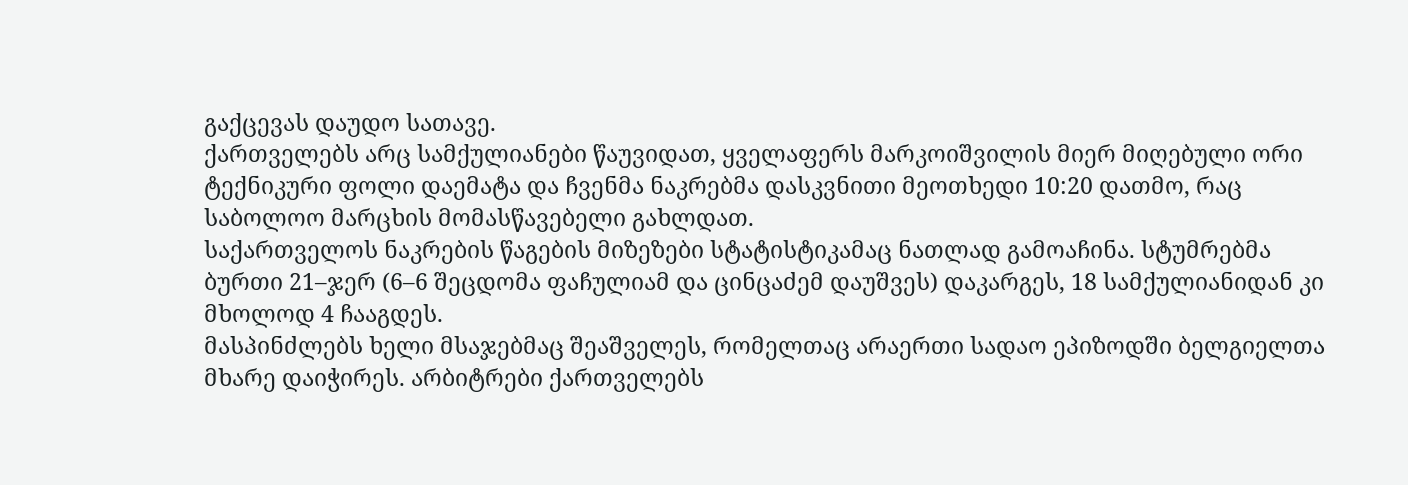გაქცევას დაუდო სათავე.
ქართველებს არც სამქულიანები წაუვიდათ, ყველაფერს მარკოიშვილის მიერ მიღებული ორი ტექნიკური ფოლი დაემატა და ჩვენმა ნაკრებმა დასკვნითი მეოთხედი 10:20 დათმო, რაც საბოლოო მარცხის მომასწავებელი გახლდათ.
საქართველოს ნაკრების წაგების მიზეზები სტატისტიკამაც ნათლად გამოაჩინა. სტუმრებმა ბურთი 21–ჯერ (6–6 შეცდომა ფაჩულიამ და ცინცაძემ დაუშვეს) დაკარგეს, 18 სამქულიანიდან კი მხოლოდ 4 ჩააგდეს.
მასპინძლებს ხელი მსაჯებმაც შეაშველეს, რომელთაც არაერთი სადაო ეპიზოდში ბელგიელთა მხარე დაიჭირეს. არბიტრები ქართველებს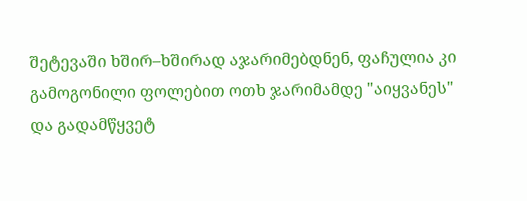შეტევაში ხშირ–ხშირად აჯარიმებდნენ, ფაჩულია კი გამოგონილი ფოლებით ოთხ ჯარიმამდე "აიყვანეს" და გადამწყვეტ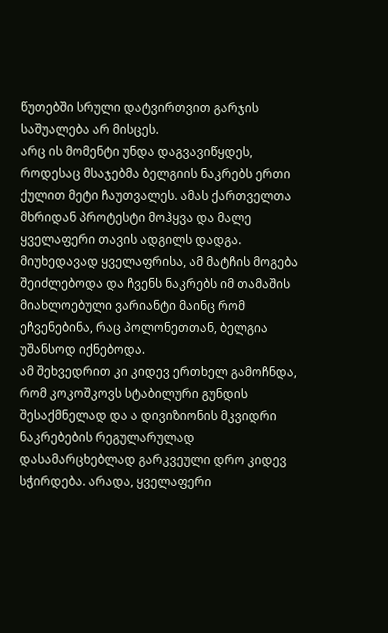წუთებში სრული დატვირთვით გარჯის საშუალება არ მისცეს.
არც ის მომენტი უნდა დაგვავიწყდეს, როდესაც მსაჯებმა ბელგიის ნაკრებს ერთი ქულით მეტი ჩაუთვალეს. ამას ქართველთა მხრიდან პროტესტი მოჰყვა და მალე ყველაფერი თავის ადგილს დადგა.
მიუხედავად ყველაფრისა, ამ მატჩის მოგება შეიძლებოდა და ჩვენს ნაკრებს იმ თამაშის მიახლოებული ვარიანტი მაინც რომ ეჩვენებინა, რაც პოლონეთთან, ბელგია უშანსოდ იქნებოდა.
ამ შეხვედრით კი კიდევ ერთხელ გამოჩნდა, რომ კოკოშკოვს სტაბილური გუნდის შესაქმნელად და ა დივიზიონის მკვიდრი ნაკრებების რეგულარულად დასამარცხებლად გარკვეული დრო კიდევ სჭირდება. არადა, ყველაფერი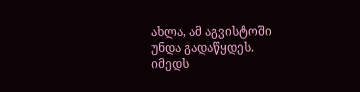ახლა, ამ აგვისტოში უნდა გადაწყდეს.
იმედს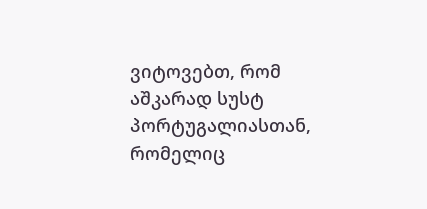ვიტოვებთ, რომ აშკარად სუსტ პორტუგალიასთან, რომელიც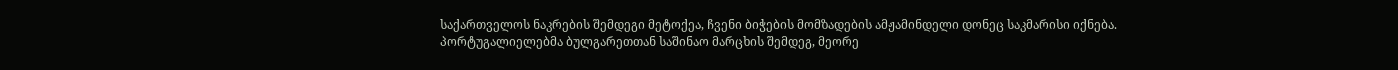საქართველოს ნაკრების შემდეგი მეტოქეა, ჩვენი ბიჭების მომზადების ამჟამინდელი დონეც საკმარისი იქნება.
პორტუგალიელებმა ბულგარეთთან საშინაო მარცხის შემდეგ, მეორე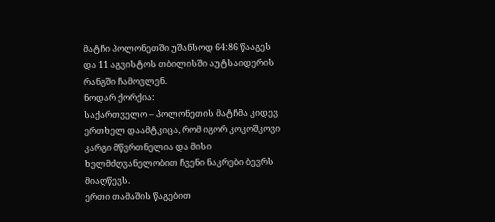მატჩი პოლონეთში უშანსოდ 64:86 წააგეს და 11 აგვისტოს თბილისში აუტსაიდერის რანგში ჩამოვლენ.
ნოდარ ქორქია:
საქართველო – პოლონეთის მატჩმა კიდევ ერთხელ დაამტკიცა, რომ იგორ კოკოშკოვი კარგი მწვრთნელია და მისი ხელმძღვანელობით ჩვენი ნაკრები ბევრს მიაღწევს.
ერთი თამაშის წაგებით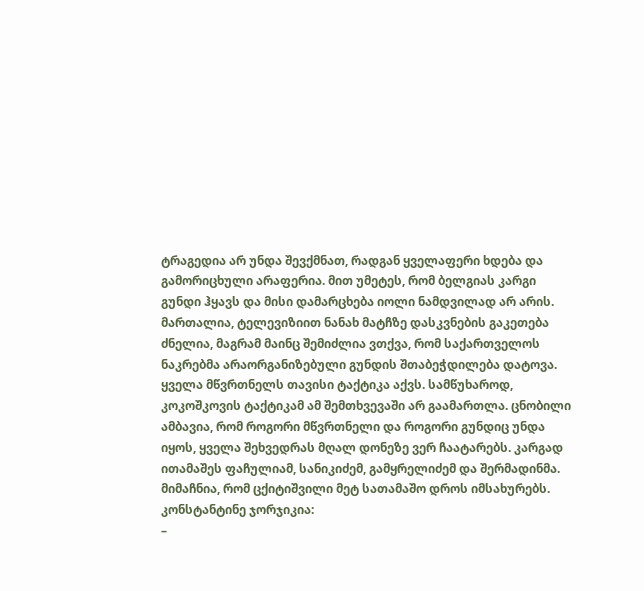ტრაგედია არ უნდა შევქმნათ, რადგან ყველაფერი ხდება და გამორიცხული არაფერია. მით უმეტეს, რომ ბელგიას კარგი გუნდი ჰყავს და მისი დამარცხება იოლი ნამდვილად არ არის.
მართალია, ტელევიზიით ნანახ მატჩზე დასკვნების გაკეთება ძნელია, მაგრამ მაინც შემიძლია ვთქვა, რომ საქართველოს ნაკრებმა არაორგანიზებული გუნდის შთაბეჭდილება დატოვა.
ყველა მწვრთნელს თავისი ტაქტიკა აქვს. სამწუხაროდ, კოკოშკოვის ტაქტიკამ ამ შემთხვევაში არ გაამართლა. ცნობილი ამბავია, რომ როგორი მწვრთნელი და როგორი გუნდიც უნდა იყოს, ყველა შეხვედრას მღალ დონეზე ვერ ჩაატარებს. კარგად ითამაშეს ფაჩულიამ, სანიკიძემ, გამყრელიძემ და შერმადინმა. მიმაჩნია, რომ ცქიტიშვილი მეტ სათამაშო დროს იმსახურებს.
კონსტანტინე ჯორჯიკია:
–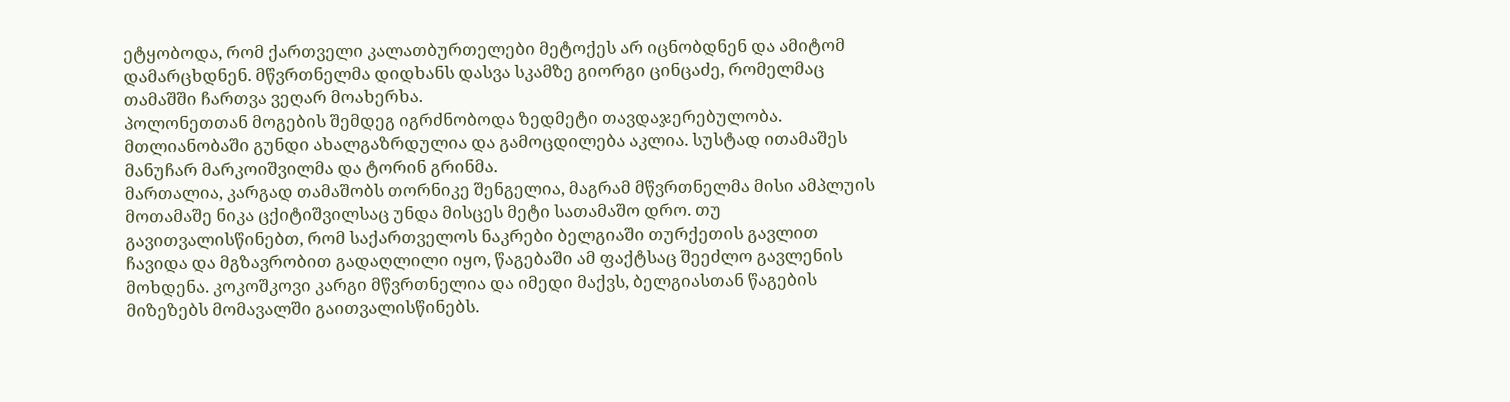ეტყობოდა, რომ ქართველი კალათბურთელები მეტოქეს არ იცნობდნენ და ამიტომ დამარცხდნენ. მწვრთნელმა დიდხანს დასვა სკამზე გიორგი ცინცაძე, რომელმაც თამაშში ჩართვა ვეღარ მოახერხა.
პოლონეთთან მოგების შემდეგ იგრძნობოდა ზედმეტი თავდაჯერებულობა. მთლიანობაში გუნდი ახალგაზრდულია და გამოცდილება აკლია. სუსტად ითამაშეს მანუჩარ მარკოიშვილმა და ტორინ გრინმა.
მართალია, კარგად თამაშობს თორნიკე შენგელია, მაგრამ მწვრთნელმა მისი ამპლუის მოთამაშე ნიკა ცქიტიშვილსაც უნდა მისცეს მეტი სათამაშო დრო. თუ გავითვალისწინებთ, რომ საქართველოს ნაკრები ბელგიაში თურქეთის გავლით ჩავიდა და მგზავრობით გადაღლილი იყო, წაგებაში ამ ფაქტსაც შეეძლო გავლენის მოხდენა. კოკოშკოვი კარგი მწვრთნელია და იმედი მაქვს, ბელგიასთან წაგების მიზეზებს მომავალში გაითვალისწინებს.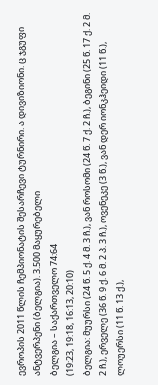ევროპის 2011 წლის ჩემპიონატის შესარჩევი ტურნირი. ა დივიზიონი. ც ჯგუფი
ანტვერპენი (ბელგია). 3.500 მაყურებელი
ბელგია – საქართველო 74:64
(19:23, 19:18, 16:13, 20:10)
ბელგია: მუურსი (24 წ. 5 ქ. 4 მ. 3 ჩ.), ვან როსომი (24 წ. 7 ქ. 2 ჩ.), ბეგინი (25 წ. 17 ქ. 2 მ. 2 ჩ.), ერველე (36 წ. 9 ქ. 6 მ. 2 პ. 3 ჩ.), ოვენეკე (3 წ.), ვან დერ იონკჰეიდი (11 წ.), ლოუერსი (11 წ. 13 ქ.),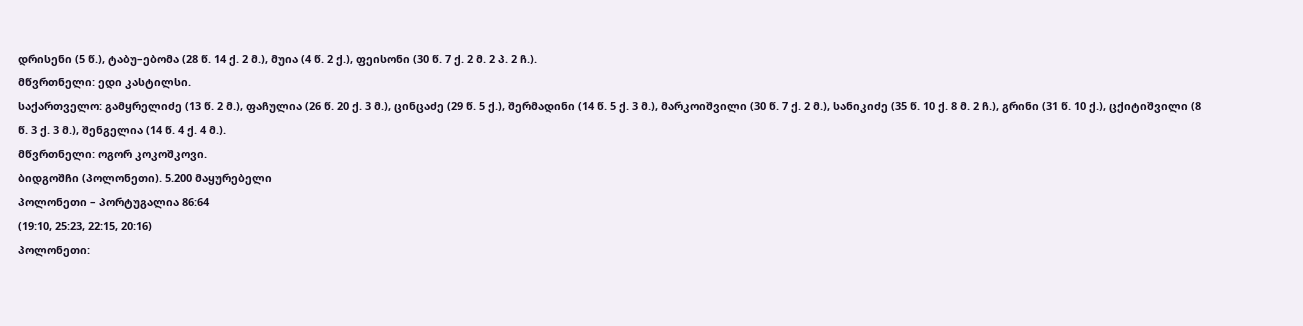დრისენი (5 წ.), ტაბუ–ებომა (28 წ. 14 ქ. 2 მ.), მუია (4 წ. 2 ქ.), ფეისონი (30 წ. 7 ქ. 2 მ. 2 პ. 2 ჩ.).
მწვრთნელი: ედი კასტილსი.
საქართველო: გამყრელიძე (13 წ. 2 მ.), ფაჩულია (26 წ. 20 ქ. 3 მ.), ცინცაძე (29 წ. 5 ქ.), შერმადინი (14 წ. 5 ქ. 3 მ.), მარკოიშვილი (30 წ. 7 ქ. 2 მ.), სანიკიძე (35 წ. 10 ქ. 8 მ. 2 ჩ.), გრინი (31 წ. 10 ქ.), ცქიტიშვილი (8 წ. 3 ქ. 3 მ.), შენგელია (14 წ. 4 ქ. 4 მ.).
მწვრთნელი: ოგორ კოკოშკოვი.
ბიდგოშჩი (პოლონეთი). 5.200 მაყურებელი
პოლონეთი – პორტუგალია 86:64
(19:10, 25:23, 22:15, 20:16)
პოლონეთი: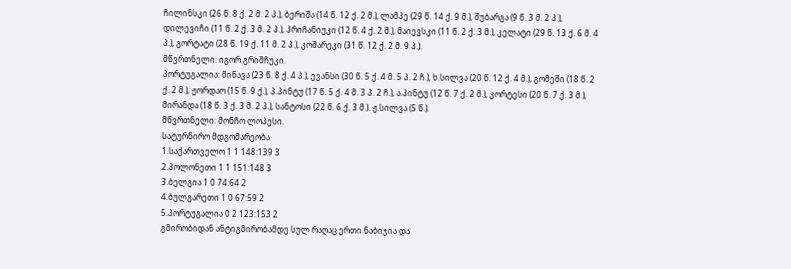ჩილინსკი (26 წ. 8 ქ. 2 მ. 2 პ.), ბერიშა (14 წ. 12 ქ. 2 მ.), ლამპე (29 წ. 14 ქ. 9 მ.), შუბარგა (9 წ. 3 მ. 2 პ.), დილევიჩი (11 წ. 2 ქ. 3 მ. 2 პ.), ჰრიჩანიუკი (12 წ. 4 ქ. 2 მ.), მაიევსკი (11 წ. 2 ქ. 3 მ.), კელატი (29 წ. 13 ქ. 6 მ. 4 პ.), გორტატი (28 წ. 19 ქ. 11 მ. 2 პ.), კოშარეკი (31 წ. 12 ქ. 2 მ. 9 პ.).
მწვრთნელი: იგორ გრიშჩუკი.
პორტუგალია: მინავა (23 წ. 8 ქ. 4 პ.), ევანსი (30 წ. 5 ქ. 4 მ. 5 პ. 2 ჩ.), ხ.სილვა (20 წ. 12 ქ. 4 მ.), გომეში (18 წ. 2 ქ. 2 მ.), ჟორდაო (15 წ. 9 ქ.), პ.პინტუ (17 წ. 5 ქ. 4 მ. 3 პ. 2 ჩ.), ა.პინტუ (12 წ. 7 ქ. 2 მ.), კორტესი (20 წ. 7 ქ. 3 მ.), მირანდა (18 წ. 3 ქ. 3 მ. 2 პ.), სანტოსი (22 წ. 6 ქ. 3 მ.). ჟ.სილვა (5 წ.).
მწვრთნელი: მონჩო ლოპესი.
სატურნირო მდგომარეობა
1.საქართველო 1 1 148:139 3
2.პოლონეთი 1 1 151:148 3
3.ბელგია 1 0 74:64 2
4.ბულგარეთი 1 0 67:59 2
5.პორტუგალია 0 2 123:153 2
გმირობიდან ანტიგმირობამდე სულ რაღაც ერთი ნაბიჯია და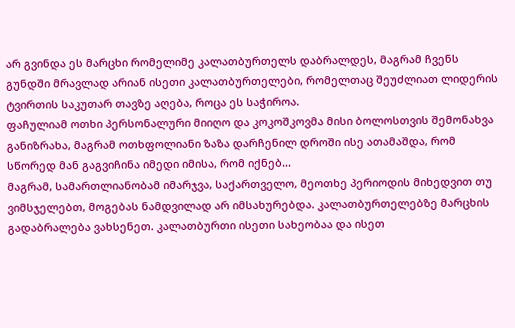არ გვინდა ეს მარცხი რომელიმე კალათბურთელს დაბრალდეს, მაგრამ ჩვენს გუნდში მრავლად არიან ისეთი კალათბურთელები, რომელთაც შეუძლიათ ლიდერის ტვირთის საკუთარ თავზე აღება, როცა ეს საჭიროა.
ფაჩულიამ ოთხი პერსონალური მიიღო და კოკოშკოვმა მისი ბოლოსთვის შემონახვა განიზრახა, მაგრამ ოთხფოლიანი ზაზა დარჩენილ დროში ისე ათამაშდა, რომ სწორედ მან გაგვიჩინა იმედი იმისა, რომ იქნებ...
მაგრამ, სამართლიანობამ იმარჯვა, საქართველო, მეოთხე პერიოდის მიხედვით თუ ვიმსჯელებთ, მოგებას ნამდვილად არ იმსახურებდა. კალათბურთელებზე მარცხის გადაბრალება ვახსენეთ. კალათბურთი ისეთი სახეობაა და ისეთ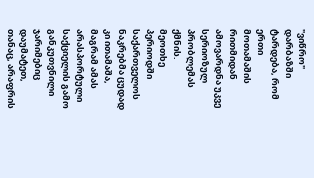"ვიწრო" დარბაზში ტარდება, რომ ერთი მოთამაშის რითმიდან ამოვარდნა უკვე სერიოზულ პრობლემას ქმნის.
მეოთხე პერიოდში საქართველოს ნაკრებმა ცუდად კი ითამაშა, მაგრამ ამას არასპორტული საქციელის გამო განკუთვნილი ჯარიმებიც დაუმატეთ, თანაც, არაფრის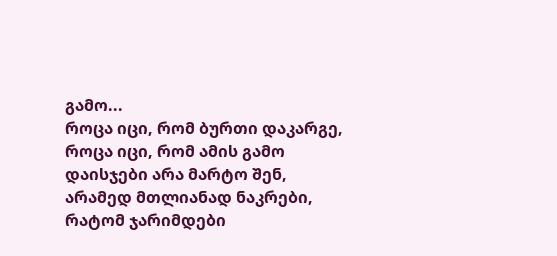გამო...
როცა იცი, რომ ბურთი დაკარგე, როცა იცი, რომ ამის გამო დაისჯები არა მარტო შენ, არამედ მთლიანად ნაკრები, რატომ ჯარიმდები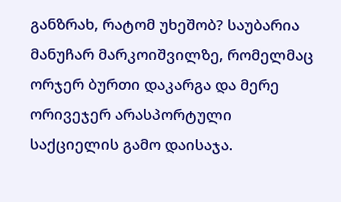განზრახ, რატომ უხეშობ? საუბარია მანუჩარ მარკოიშვილზე, რომელმაც ორჯერ ბურთი დაკარგა და მერე ორივეჯერ არასპორტული საქციელის გამო დაისაჯა.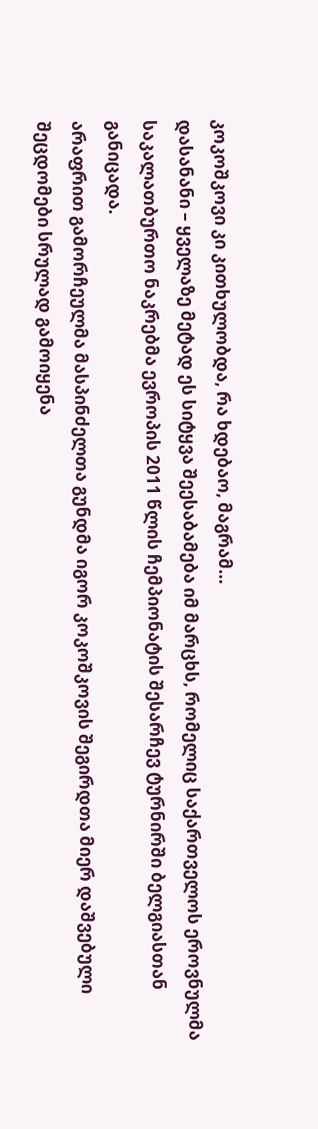კოკოშკოვი კი კითხულობდა, რა ხდებაო, მაგრამ...
დასანანი – ყველაზე მეტად ეს სიტყვა შეესაბამება იმ მარცხს, რომელიც საქართველოს ეროვნულმა საკალათბურთო ნაკრებმა ევროპის 2011 წლის ჩემპიონატის შესარჩევ ტურნირში ბელგიასთან განიცადა.
არაფრით გამორჩეულმა მასპინძელთა გუნდმა იგორ კოკოშკოვის შეგირდთა მიერ დაშვებული შეცდომები სრულად გამოიყენა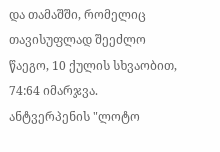და თამაშში, რომელიც თავისუფლად შეეძლო წაეგო, 10 ქულის სხვაობით, 74:64 იმარჯვა.
ანტვერპენის "ლოტო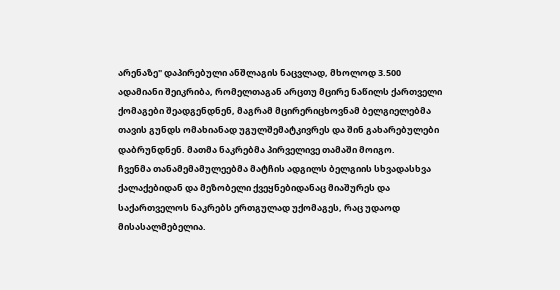არენაზე" დაპირებული ანშლაგის ნაცვლად, მხოლოდ 3.500 ადამიანი შეიკრიბა, რომელთაგან არცთუ მცირე ნაწილს ქართველი ქომაგები შეადგენდნენ, მაგრამ მცირერიცხოვნამ ბელგიელებმა თავის გუნდს ომახიანად უგულშემატკივრეს და შინ გახარებულები დაბრუნდნენ. მათმა ნაკრებმა პირველივე თამაში მოიგო.
ჩვენმა თანამემამულეებმა მატჩის ადგილს ბელგიის სხვადასხვა ქალაქებიდან და მეზობელი ქვეყნებიდანაც მიაშურეს და საქართველოს ნაკრებს ერთგულად უქომაგეს, რაც უდაოდ მისასალმებელია.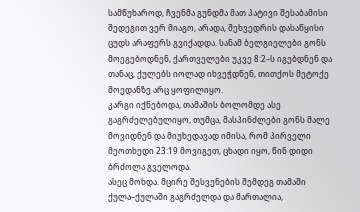სამწუხაროდ, ჩვენმა გუნდმა მათ პატივი შესაბამისი შედეგით ვერ მიაგო, არადა, შეხვედრის დასაწყისი ცუდს არაფერს გვიქადდა. სანამ ბელგიელები გონს მოეგებოდნენ, ქართველები უკვე 8:2–ს იგებდნენ და თანაც, ქულებს იოლად იხვეჭდნენ, თითქოს მეტოქე მოედანზე არც ყოფილიყო.
კარგი იქნებოდა, თამაშის ბოლომდე ასე გაგრძელებულიყო, თუმცა, მასპინძლები გონს მალე მოვიდნენ და მიუხედავად იმისა, რომ პირველი მეოთხედი 23:19 მოვიგეთ, ცხადი იყო, წინ დიდი ბრძოლა გველოდა.
ასეც მოხდა. მცირე შესვენების შემდეგ თამაში ქულა–ქულაში გაგრძელდა და მართალია,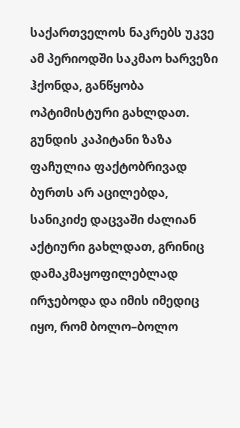საქართველოს ნაკრებს უკვე ამ პერიოდში საკმაო ხარვეზი ჰქონდა, განწყობა ოპტიმისტური გახლდათ.
გუნდის კაპიტანი ზაზა ფაჩულია ფაქტობრივად ბურთს არ აცილებდა, სანიკიძე დაცვაში ძალიან აქტიური გახლდათ, გრინიც დამაკმაყოფილებლად ირჯებოდა და იმის იმედიც იყო, რომ ბოლო–ბოლო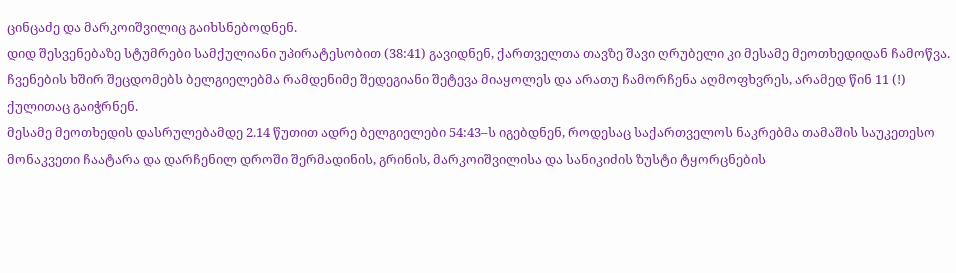ცინცაძე და მარკოიშვილიც გაიხსნებოდნენ.
დიდ შესვენებაზე სტუმრები სამქულიანი უპირატესობით (38:41) გავიდნენ, ქართველთა თავზე შავი ღრუბელი კი მესამე მეოთხედიდან ჩამოწვა. ჩვენების ხშირ შეცდომებს ბელგიელებმა რამდენიმე შედეგიანი შეტევა მიაყოლეს და არათუ ჩამორჩენა აღმოფხვრეს, არამედ წინ 11 (!) ქულითაც გაიჭრნენ.
მესამე მეოთხედის დასრულებამდე 2.14 წუთით ადრე ბელგიელები 54:43–ს იგებდნენ, როდესაც საქართველოს ნაკრებმა თამაშის საუკეთესო მონაკვეთი ჩაატარა და დარჩენილ დროში შერმადინის, გრინის, მარკოიშვილისა და სანიკიძის ზუსტი ტყორცნების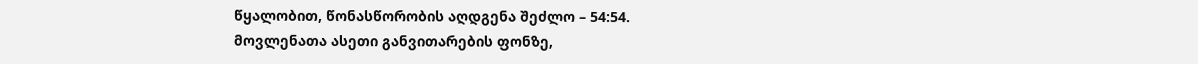წყალობით, წონასწორობის აღდგენა შეძლო – 54:54.
მოვლენათა ასეთი განვითარების ფონზე,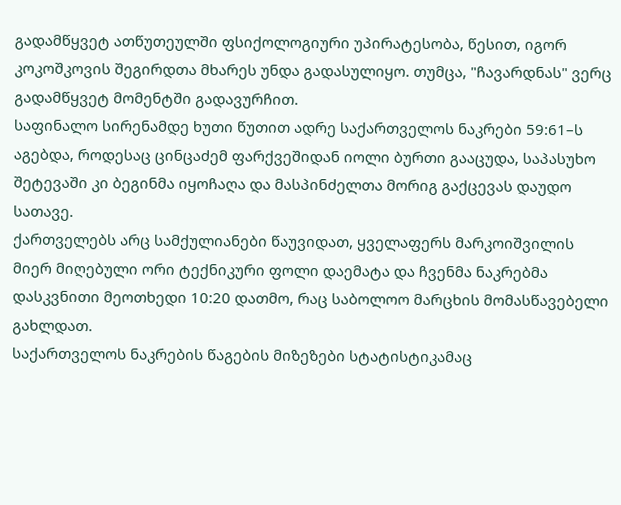გადამწყვეტ ათწუთეულში ფსიქოლოგიური უპირატესობა, წესით, იგორ კოკოშკოვის შეგირდთა მხარეს უნდა გადასულიყო. თუმცა, "ჩავარდნას" ვერც გადამწყვეტ მომენტში გადავურჩით.
საფინალო სირენამდე ხუთი წუთით ადრე საქართველოს ნაკრები 59:61–ს აგებდა, როდესაც ცინცაძემ ფარქვეშიდან იოლი ბურთი გააცუდა, საპასუხო შეტევაში კი ბეგინმა იყოჩაღა და მასპინძელთა მორიგ გაქცევას დაუდო სათავე.
ქართველებს არც სამქულიანები წაუვიდათ, ყველაფერს მარკოიშვილის მიერ მიღებული ორი ტექნიკური ფოლი დაემატა და ჩვენმა ნაკრებმა დასკვნითი მეოთხედი 10:20 დათმო, რაც საბოლოო მარცხის მომასწავებელი გახლდათ.
საქართველოს ნაკრების წაგების მიზეზები სტატისტიკამაც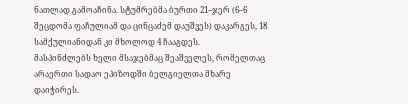ნათლად გამოაჩინა. სტუმრებმა ბურთი 21–ჯერ (6–6 შეცდომა ფაჩულიამ და ცინცაძემ დაუშვეს) დაკარგეს, 18 სამქულიანიდან კი მხოლოდ 4 ჩააგდეს.
მასპინძლებს ხელი მსაჯებმაც შეაშველეს, რომელთაც არაერთი სადაო ეპიზოდში ბელგიელთა მხარე დაიჭირეს.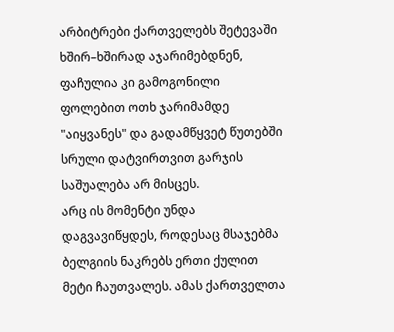არბიტრები ქართველებს შეტევაში ხშირ–ხშირად აჯარიმებდნენ, ფაჩულია კი გამოგონილი ფოლებით ოთხ ჯარიმამდე "აიყვანეს" და გადამწყვეტ წუთებში სრული დატვირთვით გარჯის საშუალება არ მისცეს.
არც ის მომენტი უნდა დაგვავიწყდეს, როდესაც მსაჯებმა ბელგიის ნაკრებს ერთი ქულით მეტი ჩაუთვალეს. ამას ქართველთა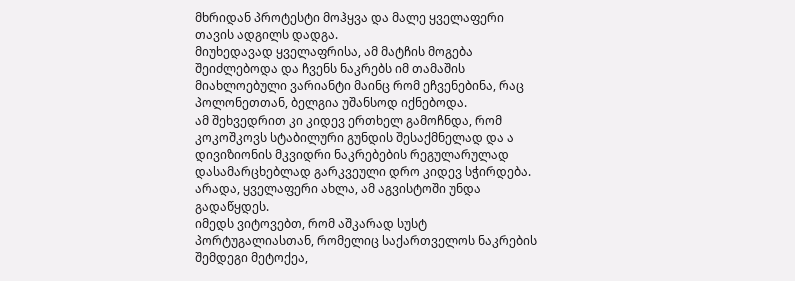მხრიდან პროტესტი მოჰყვა და მალე ყველაფერი თავის ადგილს დადგა.
მიუხედავად ყველაფრისა, ამ მატჩის მოგება შეიძლებოდა და ჩვენს ნაკრებს იმ თამაშის მიახლოებული ვარიანტი მაინც რომ ეჩვენებინა, რაც პოლონეთთან, ბელგია უშანსოდ იქნებოდა.
ამ შეხვედრით კი კიდევ ერთხელ გამოჩნდა, რომ კოკოშკოვს სტაბილური გუნდის შესაქმნელად და ა დივიზიონის მკვიდრი ნაკრებების რეგულარულად დასამარცხებლად გარკვეული დრო კიდევ სჭირდება. არადა, ყველაფერი ახლა, ამ აგვისტოში უნდა გადაწყდეს.
იმედს ვიტოვებთ, რომ აშკარად სუსტ პორტუგალიასთან, რომელიც საქართველოს ნაკრების შემდეგი მეტოქეა,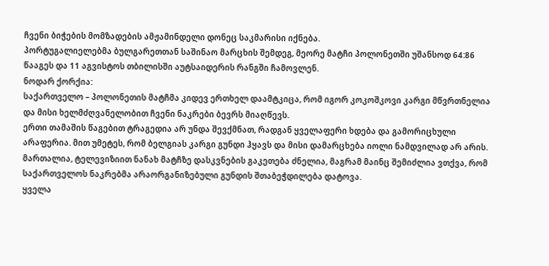ჩვენი ბიჭების მომზადების ამჟამინდელი დონეც საკმარისი იქნება.
პორტუგალიელებმა ბულგარეთთან საშინაო მარცხის შემდეგ, მეორე მატჩი პოლონეთში უშანსოდ 64:86 წააგეს და 11 აგვისტოს თბილისში აუტსაიდერის რანგში ჩამოვლენ.
ნოდარ ქორქია:
საქართველო – პოლონეთის მატჩმა კიდევ ერთხელ დაამტკიცა, რომ იგორ კოკოშკოვი კარგი მწვრთნელია და მისი ხელმძღვანელობით ჩვენი ნაკრები ბევრს მიაღწევს.
ერთი თამაშის წაგებით ტრაგედია არ უნდა შევქმნათ, რადგან ყველაფერი ხდება და გამორიცხული არაფერია. მით უმეტეს, რომ ბელგიას კარგი გუნდი ჰყავს და მისი დამარცხება იოლი ნამდვილად არ არის.
მართალია, ტელევიზიით ნანახ მატჩზე დასკვნების გაკეთება ძნელია, მაგრამ მაინც შემიძლია ვთქვა, რომ საქართველოს ნაკრებმა არაორგანიზებული გუნდის შთაბეჭდილება დატოვა.
ყველა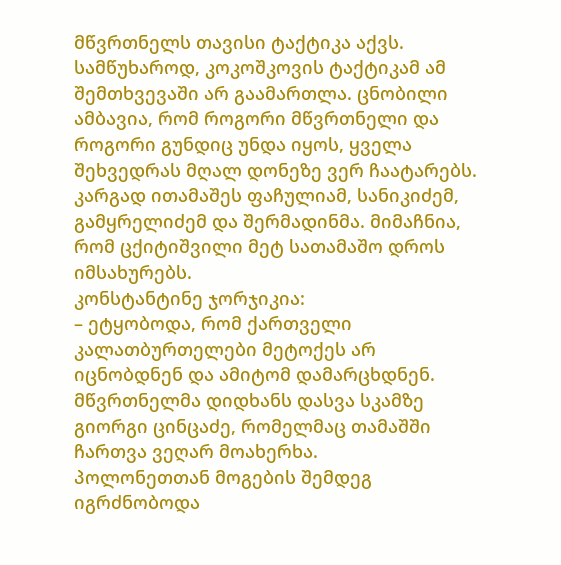მწვრთნელს თავისი ტაქტიკა აქვს. სამწუხაროდ, კოკოშკოვის ტაქტიკამ ამ შემთხვევაში არ გაამართლა. ცნობილი ამბავია, რომ როგორი მწვრთნელი და როგორი გუნდიც უნდა იყოს, ყველა შეხვედრას მღალ დონეზე ვერ ჩაატარებს. კარგად ითამაშეს ფაჩულიამ, სანიკიძემ, გამყრელიძემ და შერმადინმა. მიმაჩნია, რომ ცქიტიშვილი მეტ სათამაშო დროს იმსახურებს.
კონსტანტინე ჯორჯიკია:
– ეტყობოდა, რომ ქართველი კალათბურთელები მეტოქეს არ იცნობდნენ და ამიტომ დამარცხდნენ. მწვრთნელმა დიდხანს დასვა სკამზე გიორგი ცინცაძე, რომელმაც თამაშში ჩართვა ვეღარ მოახერხა.
პოლონეთთან მოგების შემდეგ იგრძნობოდა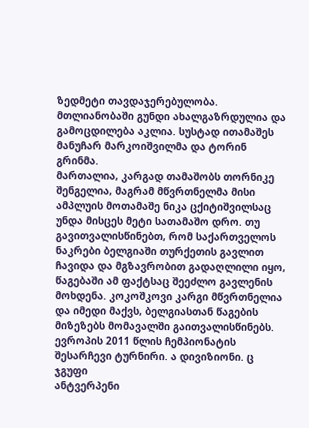ზედმეტი თავდაჯერებულობა. მთლიანობაში გუნდი ახალგაზრდულია და გამოცდილება აკლია. სუსტად ითამაშეს მანუჩარ მარკოიშვილმა და ტორინ გრინმა.
მართალია, კარგად თამაშობს თორნიკე შენგელია, მაგრამ მწვრთნელმა მისი ამპლუის მოთამაშე ნიკა ცქიტიშვილსაც უნდა მისცეს მეტი სათამაშო დრო. თუ გავითვალისწინებთ, რომ საქართველოს ნაკრები ბელგიაში თურქეთის გავლით ჩავიდა და მგზავრობით გადაღლილი იყო, წაგებაში ამ ფაქტსაც შეეძლო გავლენის მოხდენა. კოკოშკოვი კარგი მწვრთნელია და იმედი მაქვს, ბელგიასთან წაგების მიზეზებს მომავალში გაითვალისწინებს.
ევროპის 2011 წლის ჩემპიონატის შესარჩევი ტურნირი. ა დივიზიონი. ც ჯგუფი
ანტვერპენი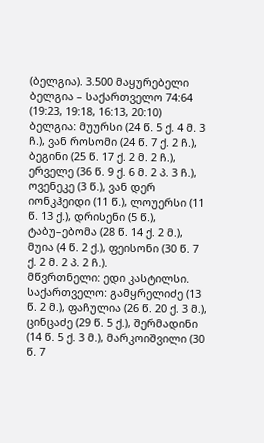(ბელგია). 3.500 მაყურებელი
ბელგია – საქართველო 74:64
(19:23, 19:18, 16:13, 20:10)
ბელგია: მუურსი (24 წ. 5 ქ. 4 მ. 3 ჩ.), ვან როსომი (24 წ. 7 ქ. 2 ჩ.), ბეგინი (25 წ. 17 ქ. 2 მ. 2 ჩ.), ერველე (36 წ. 9 ქ. 6 მ. 2 პ. 3 ჩ.), ოვენეკე (3 წ.), ვან დერ იონკჰეიდი (11 წ.), ლოუერსი (11 წ. 13 ქ.), დრისენი (5 წ.), ტაბუ–ებომა (28 წ. 14 ქ. 2 მ.), მუია (4 წ. 2 ქ.), ფეისონი (30 წ. 7 ქ. 2 მ. 2 პ. 2 ჩ.).
მწვრთნელი: ედი კასტილსი.
საქართველო: გამყრელიძე (13 წ. 2 მ.), ფაჩულია (26 წ. 20 ქ. 3 მ.), ცინცაძე (29 წ. 5 ქ.), შერმადინი (14 წ. 5 ქ. 3 მ.), მარკოიშვილი (30 წ. 7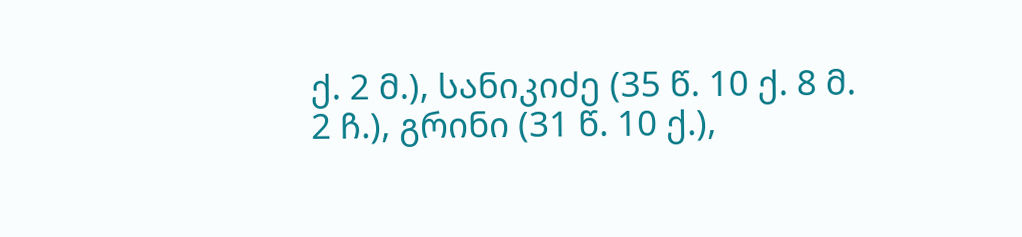ქ. 2 მ.), სანიკიძე (35 წ. 10 ქ. 8 მ. 2 ჩ.), გრინი (31 წ. 10 ქ.),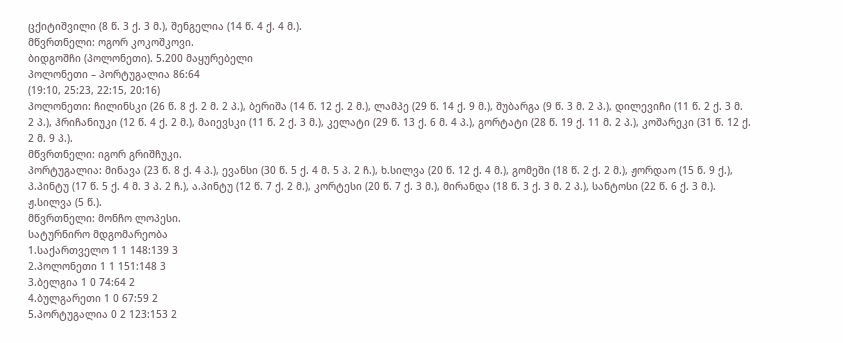ცქიტიშვილი (8 წ. 3 ქ. 3 მ.), შენგელია (14 წ. 4 ქ. 4 მ.).
მწვრთნელი: ოგორ კოკოშკოვი.
ბიდგოშჩი (პოლონეთი). 5.200 მაყურებელი
პოლონეთი – პორტუგალია 86:64
(19:10, 25:23, 22:15, 20:16)
პოლონეთი: ჩილინსკი (26 წ. 8 ქ. 2 მ. 2 პ.), ბერიშა (14 წ. 12 ქ. 2 მ.), ლამპე (29 წ. 14 ქ. 9 მ.), შუბარგა (9 წ. 3 მ. 2 პ.), დილევიჩი (11 წ. 2 ქ. 3 მ. 2 პ.), ჰრიჩანიუკი (12 წ. 4 ქ. 2 მ.), მაიევსკი (11 წ. 2 ქ. 3 მ.), კელატი (29 წ. 13 ქ. 6 მ. 4 პ.), გორტატი (28 წ. 19 ქ. 11 მ. 2 პ.), კოშარეკი (31 წ. 12 ქ. 2 მ. 9 პ.).
მწვრთნელი: იგორ გრიშჩუკი.
პორტუგალია: მინავა (23 წ. 8 ქ. 4 პ.), ევანსი (30 წ. 5 ქ. 4 მ. 5 პ. 2 ჩ.), ხ.სილვა (20 წ. 12 ქ. 4 მ.), გომეში (18 წ. 2 ქ. 2 მ.), ჟორდაო (15 წ. 9 ქ.), პ.პინტუ (17 წ. 5 ქ. 4 მ. 3 პ. 2 ჩ.), ა.პინტუ (12 წ. 7 ქ. 2 მ.), კორტესი (20 წ. 7 ქ. 3 მ.), მირანდა (18 წ. 3 ქ. 3 მ. 2 პ.), სანტოსი (22 წ. 6 ქ. 3 მ.). ჟ.სილვა (5 წ.).
მწვრთნელი: მონჩო ლოპესი.
სატურნირო მდგომარეობა
1.საქართველო 1 1 148:139 3
2.პოლონეთი 1 1 151:148 3
3.ბელგია 1 0 74:64 2
4.ბულგარეთი 1 0 67:59 2
5.პორტუგალია 0 2 123:153 2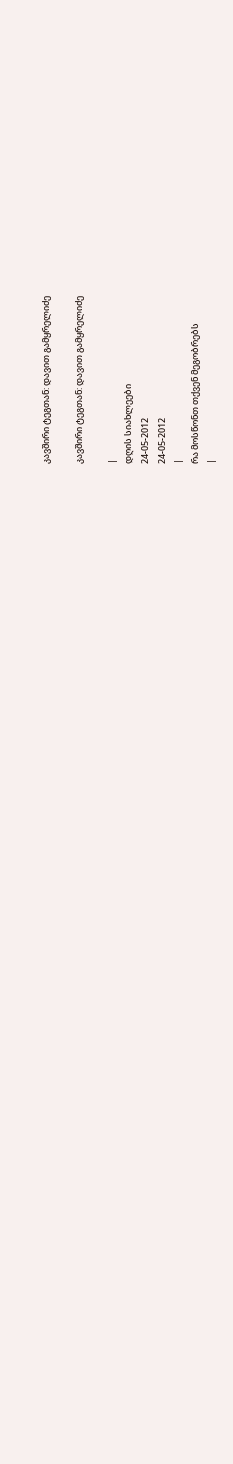კავშირი ტეგთან: დავით გამყრელიძე

კავშირი ტეგთან: დავით გამყრელიძე

|
დღის სიახლეები
24-05-2012
24-05-2012
|
რა მოსწონთ თქვენ მეგობრებს
|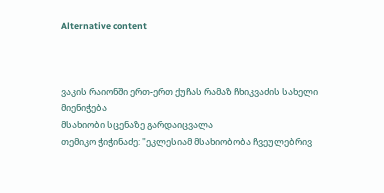Alternative content



ვაკის რაიონში ერთ-ერთ ქუჩას რამაზ ჩხიკვაძის სახელი მიენიჭება
მსახიობი სცენაზე გარდაიცვალა
თემიკო ჭიჭინაძე: "ეკლესიამ მსახიობობა ჩვეულებრივ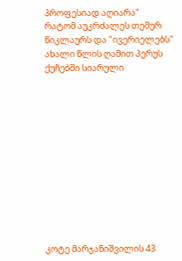პროფესიად აღიარა"
რატომ აუკრძალეს თემურ წიკლაურს და "ივერიელებს" ახალი წლის ღამით პერუს ქუჩებში სიარული












კოტე მარჯანიშვილის 43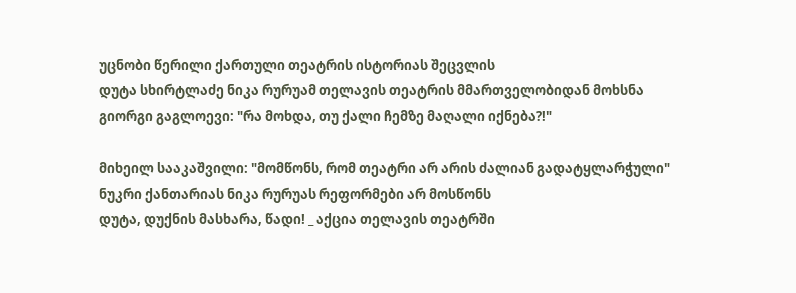უცნობი წერილი ქართული თეატრის ისტორიას შეცვლის
დუტა სხირტლაძე ნიკა რურუამ თელავის თეატრის მმართველობიდან მოხსნა
გიორგი გაგლოევი: "რა მოხდა, თუ ქალი ჩემზე მაღალი იქნება?!"

მიხეილ სააკაშვილი: "მომწონს, რომ თეატრი არ არის ძალიან გადატყლარჭული"
ნუკრი ქანთარიას ნიკა რურუას რეფორმები არ მოსწონს
დუტა, დუქნის მასხარა, წადი! _ აქცია თელავის თეატრში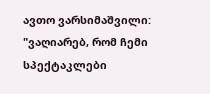ავთო ვარსიმაშვილი: "ვაღიარებ, რომ ჩემი სპექტაკლები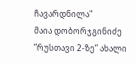ჩავარდნილა"
მაია დობორჯგინიძე ”რუსთავი 2-ზე” ახალი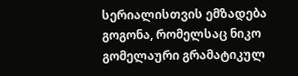სერიალისთვის ემზადება
გოგონა, რომელსაც ნიკო გომელაური გრამატიკულ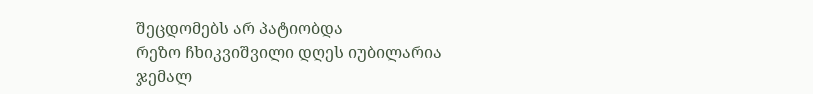შეცდომებს არ პატიობდა
რეზო ჩხიკვიშვილი დღეს იუბილარია
ჯემალ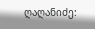ღაღანიძე: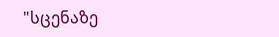"სცენაზე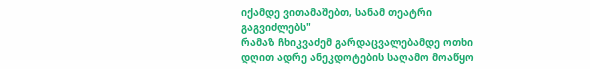იქამდე ვითამაშებთ, სანამ თეატრი გაგვიძლებს"
რამაზ ჩხიკვაძემ გარდაცვალებამდე ოთხი დღით ადრე ანეკდოტების საღამო მოაწყო